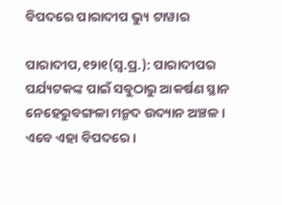ବିପଦରେ ପାରାଦୀପ ଭ୍ୟୁ ଟାୱାର

ପାରାଦୀପ,୧୨ା୧(ସ୍ବ.ପ୍ର.): ପାରାଦୀପର ପର୍ଯ୍ୟଟକଙ୍କ ପାଇଁ ସବୁଠାରୁ ଆକର୍ଷଣ ସ୍ଥାନ ନେହେରୁବଙ୍ଗଳା ମନ୍ମଦ ଉଦ୍ୟାନ ଅଞ୍ଚଳ। ଏବେ ଏହା ବିପଦରେ।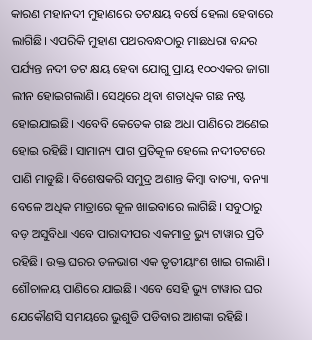କାରଣ ମହାନଦୀ ମୁହାଣରେ ତଟକ୍ଷୟ ବର୍ଷେ ହେଲା ହେବାରେ ଲାଗିଛି। ଏପରିକି ମୁହାଣ ପଥରବନ୍ଧଠାରୁ ମାଛଧରା ବନ୍ଦର ପର୍ଯ୍ୟନ୍ତ ନଦୀ ତଟ କ୍ଷୟ ହେବା ଯୋଗୁ ପ୍ରାୟ ୧୦୦ଏକର ଜାଗା ଲୀନ ହୋଇଗଲାଣି। ସେଥିରେ ଥିବା ଶତାଧିକ ଗଛ ନଷ୍ଟ ହୋଇଯାଇଛି। ଏବେବି କେତେକ ଗଛ ଅଧା ପାଣିରେ ଅଣେଇ ହୋଇ ରହିଛି। ସାମାନ୍ୟ ପାଗ ପ୍ରତିକୂଳ ହେଲେ ନଦୀତଟରେ ପାଣି ମାଡୁଛି। ବିଶେଷକରି ସମୁଦ୍ର ଅଶାନ୍ତ କିମ୍ବା ବାତ୍ୟା, ବନ୍ୟା ବେଳେ ଅଧିକ ମାତ୍ରାରେ କୂଳ ଖାଇବାରେ ଲାଗିଛି। ସବୁଠାରୁ ବଡ଼ ଅସୁବିଧା ଏବେ ପାରାଦୀପର ଏକମାତ୍ର ଭ୍ୟୁ ଟାୱାର ପ୍ରତି ରହିଛି। ଉକ୍ତ ଘରର ତଳଭାଗ ଏକ ତୃତୀୟାଂଶ ଖାଇ ଗଲାଣି। ଶୌଚାଳୟ ପାଣିରେ ଯାଇଛି। ଏବେ ସେହି ଭ୍ୟୁ ଟାୱାର ଘର ଯେକୌଣସି ସମୟରେ ଭୁଶୁଡି ପଡିବାର ଆଶଙ୍କା ରହିଛି।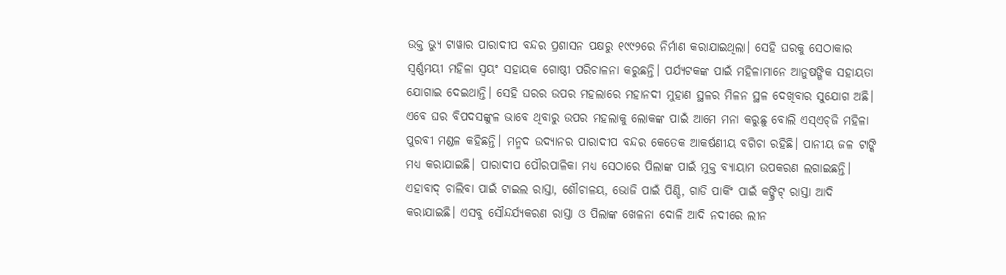ଉକ୍ତ ଭ୍ୟୁ ଟାୱାର ପାରାଦୀପ ବନ୍ଦର ପ୍ରଶାସନ ପକ୍ଷରୁ ୧୯୯୨ରେ ନିର୍ମାଣ କରାଯାଇଥିଲା। ସେହି ଘରକୁ ସେଠାକାର ସ୍ବର୍ଣ୍ଣମୟୀ ମହିଳା ସ୍ବୟଂ ସହାୟକ ଗୋଷ୍ଠୀ ପରିଚାଳନା କରୁଛନ୍ତି। ପର୍ଯ୍ୟଟକଙ୍କ ପାଇଁ ମହିଳାମାନେ ଆନୁଷଙ୍ଗିକ ସହାୟତା ଯୋଗାଇ ଦେଇଥାନ୍ତି। ସେହି ଘରର ଉପର ମହଲାରେ ମହାନଦୀ ମୁହାଣ ସ୍ଥଳର ମିଳନ ସ୍ଥଳ ଦେଖିବାର ସୁଯୋଗ ଅଛି। ଏବେ ଘର ବିପଦସଙ୍କୁଳ ଭାବେ ଥିବାରୁ ଉପର ମହଲାକୁ ଲୋକଙ୍କ ପାଇଁ ଆମେ ମନା କରୁଛୁ ବୋଲି ଏସ୍‌ଏଚ୍‌ଜି ମହିଳା ପୁରବୀ ମଣ୍ଡଳ କହିଛନ୍ତି। ମନ୍ମଦ ଉଦ୍ୟାନର ପାରାଦୀପ ବନ୍ଦର କେତେକ ଆକର୍ଷଣୀୟ ବଗିଚା ରହିଛି। ପାନୀୟ ଜଳ ଟାଙ୍କି ମଧ୍ୟ କରାଯାଇଛି। ପାରାଦୀପ ପୌରପାଳିକା ମଧ୍ୟ ସେଠାରେ ପିଲାଙ୍କ ପାଇଁ ମୁକ୍ତ ବ୍ୟାୟାମ ଉପକରଣ ଲଗାଇଛନ୍ତି। ଏହାବାଦ୍‌ ଚାଲିବା ପାଇଁ ଟାଇଲ ରାସ୍ତା, ଶୌଚାଳୟ, ଭୋଜି ପାଇଁ ପିଣ୍ଡି, ଗାଡି ପାର୍କିଂ ପାଇଁ କଙ୍କ୍ରିଟ୍‌ ରାସ୍ତା ଆଦି କରାଯାଇଛି। ଏସବୁ ସୌନ୍ଦର୍ଯ୍ୟକରଣ ରାସ୍ତା ଓ ପିଲାଙ୍କ ଖେଳନା ଦୋଳି ଆଦି ନଦୀରେ ଲୀନ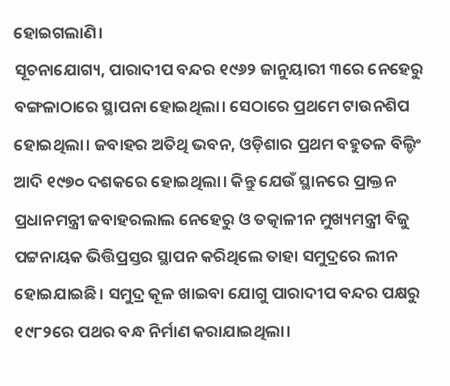ହୋଇଗଲାଣି।
ସୂଚନାଯୋଗ୍ୟ, ପାରାଦୀପ ବନ୍ଦର ୧୯୬୨ ଜାନୁୟାରୀ ୩ରେ ନେହେରୁ ବଙ୍ଗଳାଠାରେ ସ୍ଥାପନା ହୋଇଥିଲା। ସେଠାରେ ପ୍ରଥମେ ଟାଉନଶିପ ହୋଇଥିଲା। ଜବାହର ଅତିଥି ଭବନ, ଓଡ଼ିଶାର ପ୍ରଥମ ବହୁତଳ ବିଲ୍ଡିଂ ଆଦି ୧୯୭୦ ଦଶକରେ ହୋଇଥିଲା। କିନ୍ତୁ ଯେଉଁ ସ୍ଥାନରେ ପ୍ରାକ୍ତନ ପ୍ରଧାନମନ୍ତ୍ରୀ ଜବାହରଲାଲ ନେହେରୁ ଓ ତତ୍କାଳୀନ ମୁଖ୍ୟମନ୍ତ୍ରୀ ବିଜୁ ପଟ୍ଟନାୟକ ଭିତ୍ତିପ୍ରସ୍ତର ସ୍ଥାପନ କରିଥିଲେ ତାହା ସମୁଦ୍ରରେ ଲୀନ ହୋଇଯାଇଛି। ସମୁଦ୍ର କୂଳ ଖାଇବା ଯୋଗୁ ପାରାଦୀପ ବନ୍ଦର ପକ୍ଷରୁ ୧୯୮୨ରେ ପଥର ବନ୍ଧ ନିର୍ମାଣ କରାଯାଇଥିଲା।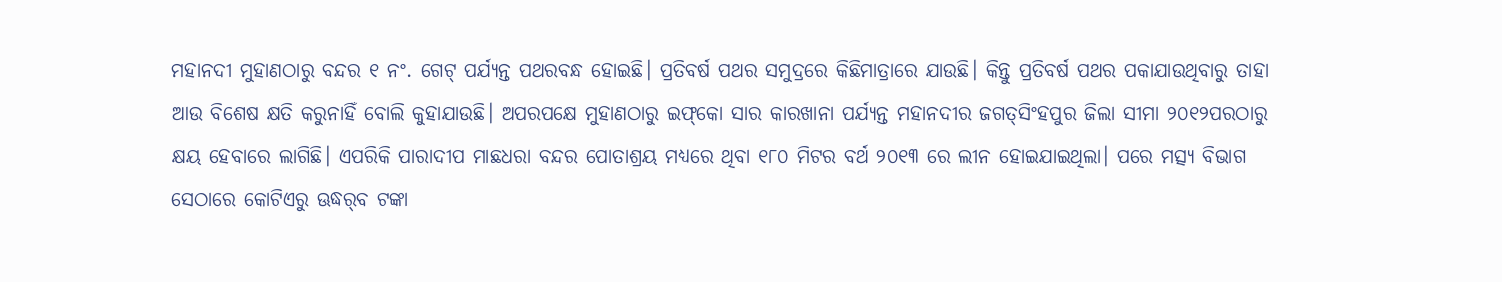ମହାନଦୀ ମୁହାଣଠାରୁ ବନ୍ଦର ୧ ନଂ. ଗେଟ୍‌ ପର୍ଯ୍ୟନ୍ତ ପଥରବନ୍ଧ ହୋଇଛି। ପ୍ରତିବର୍ଷ ପଥର ସମୁଦ୍ରରେ କିଛିମାତ୍ରାରେ ଯାଉଛି। କିନ୍ତୁ ପ୍ରତିବର୍ଷ ପଥର ପକାଯାଉଥିବାରୁ ତାହା ଆଉ ବିଶେଷ କ୍ଷତି କରୁନାହିଁ ବୋଲି କୁହାଯାଉଛି। ଅପରପକ୍ଷେ ମୁହାଣଠାରୁ ଇଫ୍‌କୋ ସାର କାରଖାନା ପର୍ଯ୍ୟନ୍ତ ମହାନଦୀର ଜଗତ୍‌ସିଂହପୁର ଜିଲା ସୀମା ୨୦୧୨ପରଠାରୁ କ୍ଷୟ ହେବାରେ ଲାଗିଛି। ଏପରିକି ପାରାଦୀପ ମାଛଧରା ବନ୍ଦର ପୋତାଶ୍ରୟ ମଧ୍ୟରେ ଥିବା ୧୮୦ ମିଟର ବର୍ଥ ୨୦୧୩ ରେ ଲୀନ ହୋଇଯାଇଥିଲା। ପରେ ମତ୍ସ୍ୟ ବିଭାଗ ସେଠାରେ କୋଟିଏରୁ ଊଦ୍ଧର୍‌ବ ଟଙ୍କା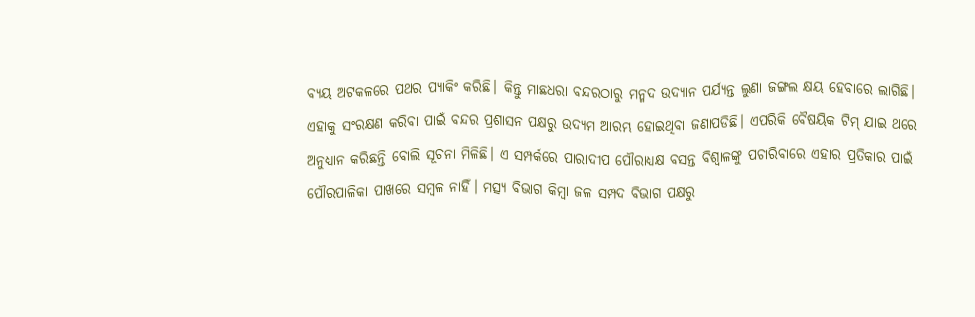ବ୍ୟୟ ଅଟକଳରେ ପଥର ପ୍ୟାକିଂ କରିଛି। କିନ୍ତୁ ମାଛଧରା ବନ୍ଦରଠାରୁ ମନ୍ମଦ ଉଦ୍ୟାନ ପର୍ଯ୍ୟନ୍ତ ଲୁଣା ଜଙ୍ଗଲ କ୍ଷୟ ହେବାରେ ଲାଗିଛି। ଏହାକୁ ସଂରକ୍ଷଣ କରିବା ପାଇଁ ବନ୍ଦର ପ୍ରଶାସନ ପକ୍ଷରୁ ଉଦ୍ୟମ ଆରମ୍ଭ ହୋଇଥିବା ଜଣାପଡିଛି। ଏପରିକି ବୈଷୟିକ ଟିମ୍‌ ଯାଇ ଥରେ ଅନୁଧ୍ୟାନ କରିଛନ୍ତି ବୋଲି ସୂଚନା ମିଳିଛି। ଏ ସମ୍ପର୍କରେ ପାରାଦୀପ ପୌରାଧ୍ୟକ୍ଷ ବସନ୍ତ ବିଶ୍ୱାଳଙ୍କୁ ପଚାରିବାରେ ଏହାର ପ୍ରତିକାର ପାଇଁ ପୌରପାଳିକା ପାଖରେ ସମ୍ବଳ ନାହିଁ। ମତ୍ସ୍ୟ ବିଭାଗ କିମ୍ବା ଜଳ ସମ୍ପଦ ବିଭାଗ ପକ୍ଷରୁ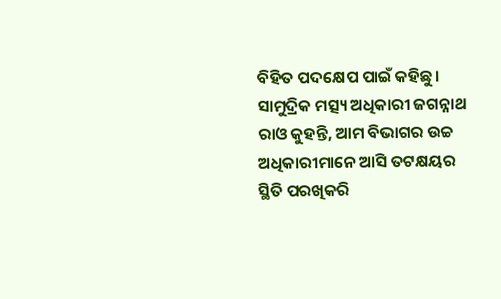ବିହିତ ପଦକ୍ଷେପ ପାଇଁ କହିଛୁ। ସାମୁଦ୍ରିକ ମତ୍ସ୍ୟ ଅଧିକାରୀ ଜଗନ୍ନାଥ ରାଓ କୁହନ୍ତି, ଆମ ବିଭାଗର ଉଚ୍ଚ ଅଧିକାରୀମାନେ ଆସି ତଟକ୍ଷୟର ସ୍ଥିତି ପରଖିକରି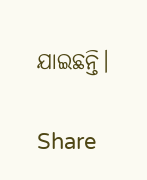ଯାଇଛନ୍ତି।

Share